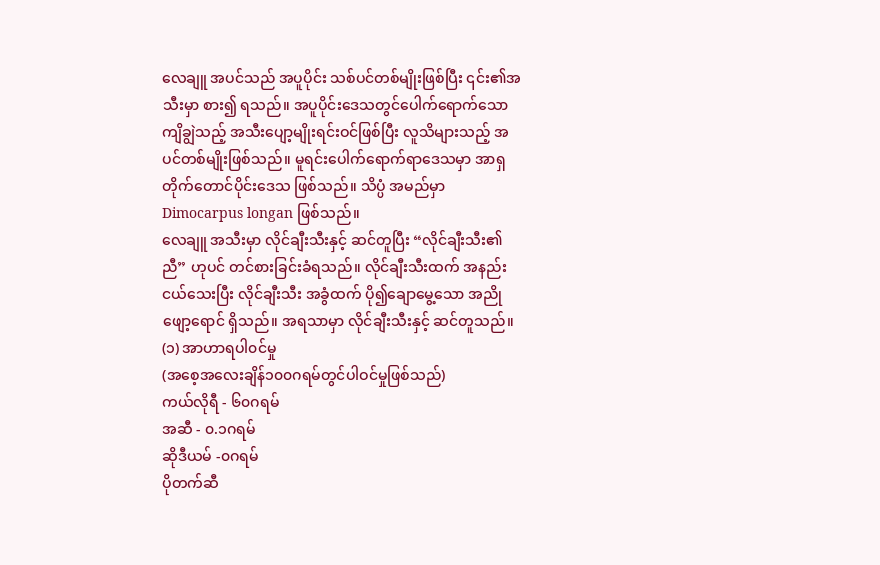လေချူ အပင်သည် အပူပိုင်း သစ်ပင်တစ်မျိုးဖြစ်ပြီး ၎င်း၏အသီးမှာ စား၍ ရသည်။ အပူပိုင်းဒေသတွင်ပေါက်ရောက်သော ကျိချွဲသည့် အသီးပျော့မျိုးရင်းဝင်ဖြစ်ပြီး လူသိများသည့် အပင်တစ်မျိုးဖြစ်သည်။ မူရင်းပေါက်ရောက်ရာဒေသမှာ အာရှတိုက်တောင်ပိုင်းဒေသ ဖြစ်သည်။ သိပ္ပံ အမည်မှာ Dimocarpus longan ဖြစ်သည်။
လေချူ အသီးမှာ လိုင်ချီးသီးနှင့် ဆင်တူပြီး “လိုင်ချီးသီး၏ညီ” ဟုပင် တင်စားခြင်းခံရသည်။ လိုင်ချီးသီးထက် အနည်းငယ်သေးပြီး လိုင်ချီးသီး အခွံထက် ပို၍ချောမွေ့သော အညိုဖျော့ရောင် ရှိသည်။ အရသာမှာ လိုင်ချီးသီးနှင့် ဆင်တူသည်။
(၁) အာဟာရပါ၀င်မှု
(အစေ့အလေးချိန်၁၀၀ဂရမ်တွင်ပါဝင်မှုဖြစ်သည်)
ကယ်လိုရီ - ၆၀ဂရမ်
အဆီ - ၀.၁ဂရမ်
ဆိုဒီယမ် -၀ဂရမ်
ပိုတက်ဆီ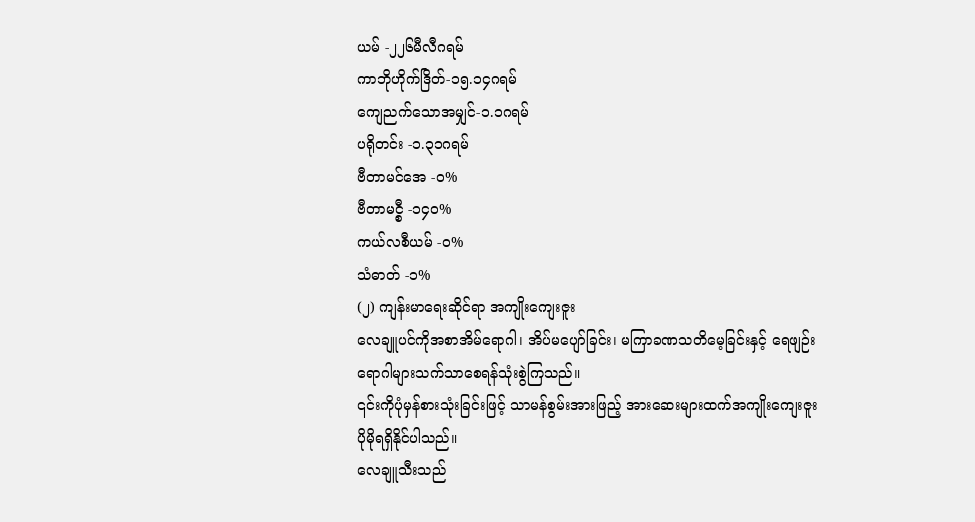ယမ် -၂၂၆မီလီဂရမ်
ကာဘိုဟိုက်ဒြိတ်-၁၅.၁၄ဂရမ်
ကျေညက်သောအမျှင်-၁.၁ဂရမ်
ပရိုတင်း -၁.၃၁ဂရမ်
ဗီတာမင်အေ -၀%
ဗီတာမင္စီ -၁၄၀%
ကယ်လစီယမ် -၀%
သံဓာတ် -၁%
(၂) ကျန်းမာရေးဆိုင်ရာ အကျိုးကျေးဇူး
လေချူပင်ကိုအစာအိမ်ရောဂါ၊ အိပ်မပျော်ခြင်း၊ မကြာခဏသတိမေ့ခြင်းနှင့် ရေဖျဉ်းရောဂါများသက်သာစေရန်သုံးစွဲကြသည်။
၎င်းကိုပုံမှန်စားသုံးခြင်းဖြင့် သာမန်စွမ်းအားဖြည့် အားဆေးများထက်အကျိုးကျေးဇူး ပိုမိုရရှိနိုင်ပါသည်။
လေချူသီးသည်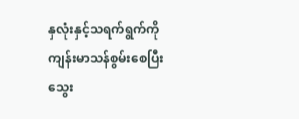နှလုံးနှင့်သရက်ရွက်ကို ကျန်းမာသန်စွမ်းစေပြီး သွေး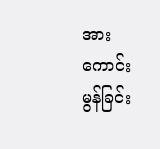အားကောင်းမွန်ခြင်း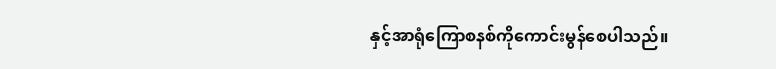နှင့်အာရုံကြောစနစ်ကိုကောင်းမွန်စေပါသည်။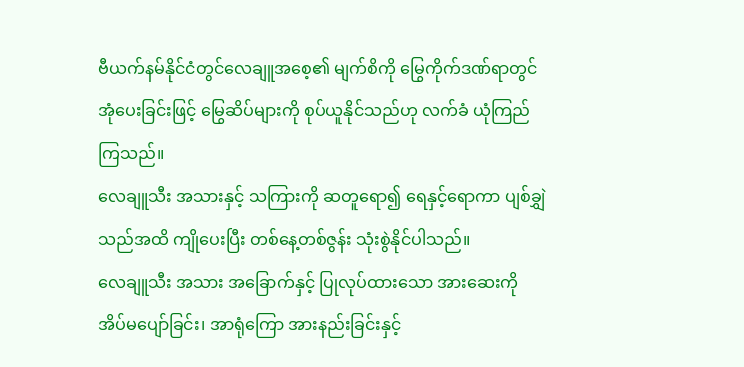ဗီယက်နမ်နိုင်ငံတွင်လေချူအစေ့၏ မျက်စိကို မြွေကိုက်ဒဏ်ရာတွင် အုံပေးခြင်းဖြင့် မြွေဆိပ်များကို စုပ်ယူနိုင်သည်ဟု လက်ခံ ယုံကြည်ကြသည်။
လေချူသီး အသားနှင့် သကြားကို ဆတူရော၍ ရေနှင့်ရောကာ ပျစ်ချွှဲသည်အထိ ကျိုပေးပြီး တစ်နေ့တစ်ဇွန်း သုံးစွဲနိုင်ပါသည်။
လေချူသီး အသား အခြောက်နှင့် ပြုလုပ်ထားသော အားဆေးကို အိပ်မပျော်ခြင်း၊ အာရုံကြော အားနည်းခြင်းနှင့်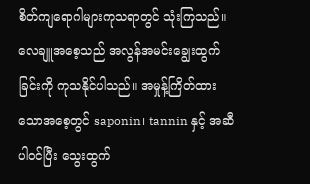စိတ်ကျရောဂါများကုသရာတွင် သုံးကြသည်။
လေချူအစေ့သည် အလွန်အမင်းချွေးထွက်ခြင်းကို ကုသနိုင်ပါသည်။ အမှုန့်ကြိတ်ထားသောအစေ့တွင် saponin၊ tannin နှင့် အဆီပါဝင်ပြီး သွေးထွက်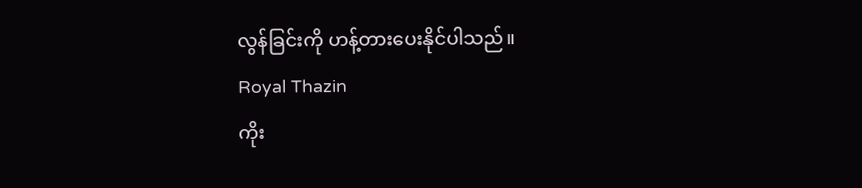လွန်ခြင်းကို ဟန့်တားပေးနိုင်ပါသည်။
Royal Thazin
ကိုး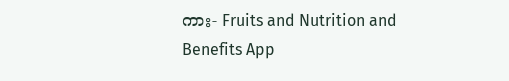ကား- Fruits and Nutrition and Benefits App